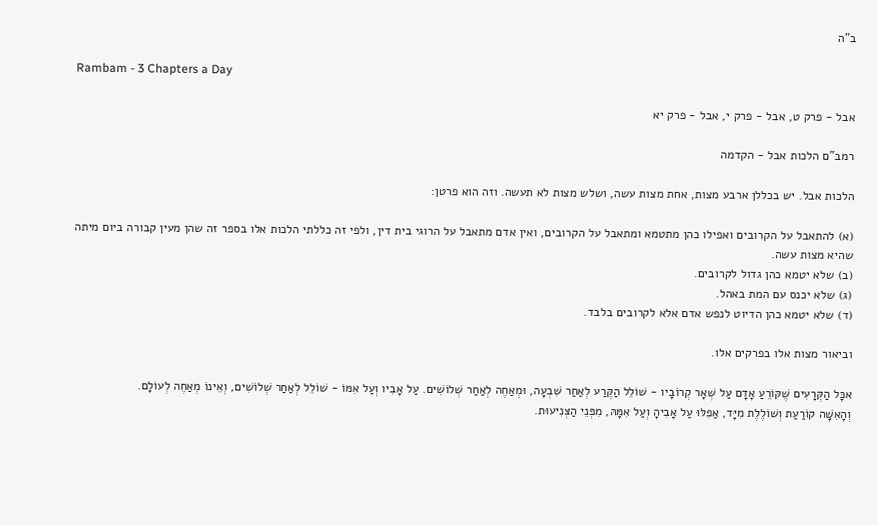ב"ה

Rambam - 3 Chapters a Day

אבל - פרק ט, אבל - פרק י, אבל - פרק יא

רמב"ם הלכות אבל - הקדמה

הלכות אבל. יש בכללן ארבע מצות, אחת מצות עשה, ושלש מצות לא תעשה. וזה הוא פרטן:

(א) להתאבל על הקרובים ואפילו כהן מתטמא ומתאבל על הקרובים, ואין אדם מתאבל על הרוגי בית דין, ולפי זה כללתי הלכות אלו בספר זה שהן מעין קבורה ביום מיתה שהיא מצות עשה.
(ב) שלא יטמא כהן גדול לקרובים.
(ג) שלא יכנס עם המת באהל.
(ד) שלא יטמא כהן הדיוט לנפש אדם אלא לקרובים בלבד.

וביאור מצות אלו בפרקים אלו.

אכָּל הַקְּרָעִים שֶׁקּוֹרֵעַ אָדָם עַל שְׁאָר קְרוֹבָיו - שׁוֹלֵל הַקֶּרַע לְאַחַר שִׁבְעָה, וּמְאַחֶה לְאַחַר שְׁלוֹשִׁים. עַל אָבִיו וְעַל אִמּוֹ - שׁוֹלֵל לְאַחַר שְׁלוֹשִׁים, וְאֵינוֹ מְאַחֶה לְעוֹלָם.
וְהָאִשָּׁה קוֹרַעַת וְשׁוֹלֶלֶת מִיָּד, אַפִלּוּ עַל אָבִיהָ וְעַל אִמָּהּ, מִפְּנֵי הַצְּנִיעוּת.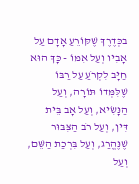בכְּדֶרֶךְ שֶׁקּוֹרֵעַ אָדָם עַל אָבִיו וְעַל אִמּוֹ - כָּךְ הוּא חַיָּב לִקְרֹעַ עַל רַבּוֹ שֶׁלִּמְּדוֹ תּוֹרָה, וְעַל הַנָּשִׂיא, וְעַל אָב בֵּית דִּין, וְעַל רֹב הַצִּבּוּר שֶׁנֶּהֱרַג, וְעַל בִּרְכַת הַשֵּׁם, וְעַל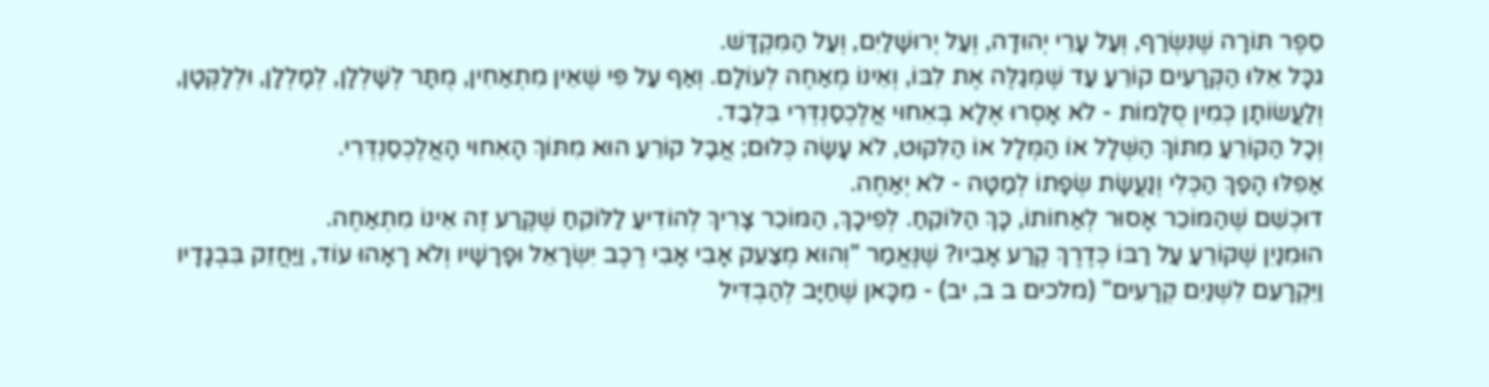סֵפֶר תּוֹרָה שֶׁנִּשְׂרַף, וְעַל עָרֵי יְהוּדָה, וְעַל יְרוּשָׁלַיִם, וְעַל הַמִּקְדָּשׁ.
גכָּל אֵלּוּ הַקְּרָעִים קוֹרֵעַ עַד שֶׁמְּגַלֶּה אֶת לִבּוֹ, וְאֵינוֹ מְאַחֶה לְעוֹלָם. וְאַף עַל פִּי שֶׁאֵין מִתְאַחִין, מֻתָּר לְשָׁלְלָן, לְמָלְלָן, וּלְלָקְּטָן, וְלַעֲשׂוֹתָן כְּמִין סֻלָּמוֹת - לֹא אָסְרוּ אֶלָא בְּאִחוּי אֲלֶכְסַנְדְּרִי בִּלְבַד.
וְכָל הַקּוֹרֵעַ מִתּוֹךְ הַשְּׁלָל אוֹ הַמְּלָל אוֹ הַלִּקּוּט, לֹא עָשָׂה כְּלוּם; אֲבָל קוֹרֵעַ הוּא מִתּוֹךְ הָאִחוּי הָאֲלֶכְסַנְדְּרִי.
אַפִלּוּ הָפַךְ הַכְּלִי וְנַעֲשָׂת שְׂפָתוֹ לְמַטָּה - לֹא יְאַחֶה.
דוּכְשֵׁם שֶׁהַמּוֹכֵר אָסוּר לְאַחוֹתוֹ, כָּךְ הַלּוֹקֵחַ. לְפִיכָךְ, הַמּוֹכֵר צָרִיךְ לְהוֹדִיעַ לַלּוֹקֵחַ שֶׁקֶּרַע זֶה אֵינוֹ מִתְאַחֶה.
הוּמִנַיִן שֶׁקּוֹרֵעַ עַל רַבּוֹ כְּדֶרֶךְ קֶרַע אָבִיו? שֶׁנֶּאֱמַר "וְהוּא מְצַעֵק אָבִי אָבִי רֶכֶב יִשְׂרָאֵל וּפָרָשָׁיו וְלֹא רָאָהוּ עוֹד, וַיַּחֲזֵק בִּבְגָדָיו וַיִּקְרָעֵם לִשְׁנַיִם קְרָעִים" (מלכים ב ב, יב) - מִכָּאן שֶׁחַיָּב לְהַבְדִּיל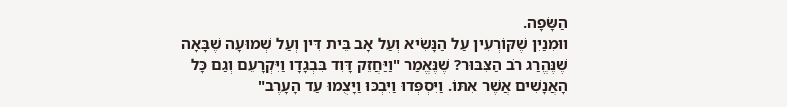הַשָּׂפָה.
ווּמִנַיִן שֶׁקּוֹרְעִין עַל הַנָּשִׂיא וְעַל אָב בֵּית דִּין וְעַל שְׁמוּעָה שֶׁבָּאָה שֶׁנֶּהֱרַג רֹב הַצִּבּוּר? שֶׁנֶּאֱמַר "וַיַּחֲזֵק דָּוִד בִּבְגָדָו וַיִּקְרָעֵם וְגַם כָּל הָאֲנָשִׁים אֲשֶׁר אִתּוֹ. וַיִּסְפְּדוּ וַיִּבְכּוּ וַיָּצֻמוּ עַד הָעָרֶב"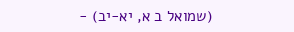(שמואל ב א, יא-יב) -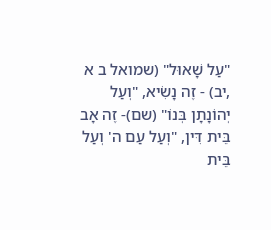"עַל שָׁאוּל" (שמואל ב א ,יב) - זֶה נָשִׂיא, "וְעַל יְהוֹנָתָן בְּנוֹ" (שם)- זֶה אָב בֵּית דִּין, "וְעַל עַם ה' וְעַל בֵּית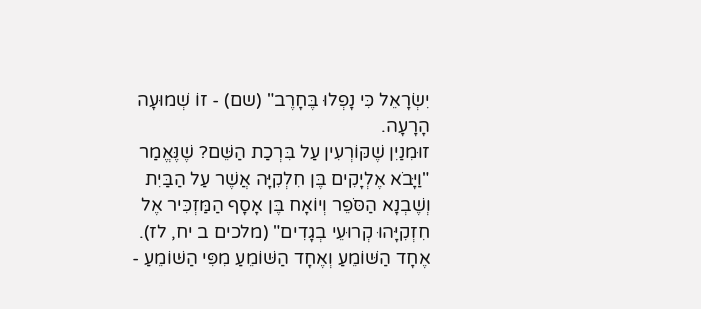יִשְׂרָאֵל כִּי נָפְלוּ בֶּחָרֶב" (שם) - זוֹ שְׁמוּעָה הָרָעָה.
זוּמִנַיִן שֶׁקּוֹרְעִין עַל בִּרְכַת הַשֵּׁם? שֶׁנֶּאֱמַר "וַיָּבֹא אֶלְיָקִים בֶּן חִלְקִיָּה אֲשֶׁר עַל הַבַּיִת וְשֶׁבְנָא הַסֹּפֵר וְיוֹאָח בֶּן אָסָף הַמַּזְכִּיר אֶל חִזְקִיָּהוּ קְרוּעֵי בְגָדִים" (מלכים ב יח, לז).
אֶחָד הַשּׁוֹמֵעַ וְאֶחָד הַשּׁוֹמֵעַ מִפִּי הַשּׁוֹמֵעַ -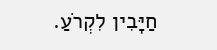חַיָּבִין לִקְרֹעַ.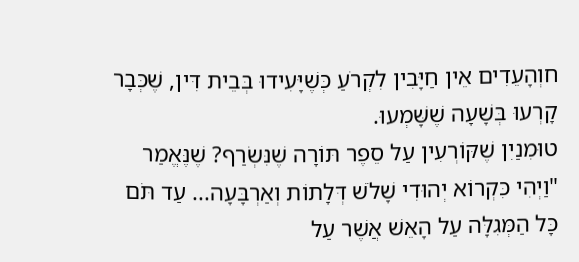חוְהָעֵדִים אֵין חַיָּבִין לִקְרֹעַ כְּשֶׁיָּעִידוּ בְּבֵית דִּין, שֶׁכְּבָר קָרְעוּ בְּשָׁעָה שֶׁשָּׁמְעוּ.
טוּמִנַיִן שֶׁקּוֹרְעִין עַל סֵפֶר תּוֹרָה שֶׁנִּשְׂרַף? שֶׁנֶּאֱמַר "וַיְהִי כִּקְרוֹא יְהוּדִי שָׁלֹשׁ דְּלָתוֹת וְאַרְבָּעָה... עַד תֹּם כָּל הַמְּגִלָּה עַל הָאֵשׁ אֲשֶׁר עַל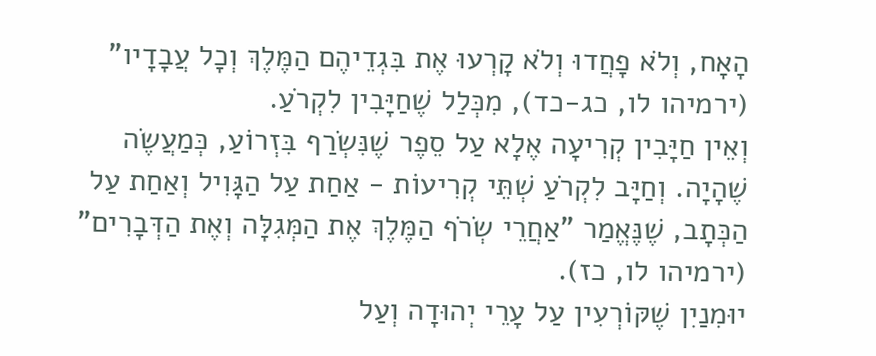הָאָח, וְלֹא פָחֲדוּ וְלֹא קָרְעוּ אֶת בִּגְדֵיהֶם הַמֶּלֶךְ וְכָל עֲבָדָיו" (ירמיהו לו, כג-כד), מִכְּלַל שֶׁחַיָּבִין לִקְרֹעַ.
וְאֵין חַיָּבִין קְרִיעָה אֶלָא עַל סֵפֶר שֶׁנִּשְׂרַף בִּזְרוֹעַ, כְּמַעֲשֶׂה שֶׁהָיָה. וְחַיָּב לִקְרֹעַ שְׁתֵּי קְרִיעוֹת - אַחַת עַל הַגָּוִיל וְאַחַת עַל הַכְּתָב, שֶׁנֶּאֱמַר "אַחֲרֵי שְׂרֹף הַמֶּלֶךְ אֶת הַמְּגִלָּה וְאֶת הַדְּבָרִים" (ירמיהו לו, כז).
יוּמִנַיִן שֶׁקּוֹרְעִין עַל עָרֵי יְהוּדָה וְעַל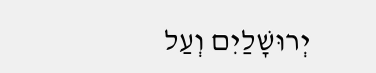יְרוּשָׁלַיִם וְעַל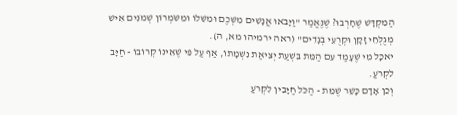הַמִּקְדָּשׁ שֶׁחָרְבוּ? שֶׁנֶּאֱמַר "וַיָּבֹאוּ אֲנָשִׁים מִשְּׁכֶם וּמִשִּׁלוֹ וּמִשֹּׁמְרוֹן שְׁמֹנִים אִישׁ מְגֻלְּחֵי זָקָן וּקְרֻעֵי בְגָדִים" (ראה ירמיהו מא, ה).
יאכָּל מִי שֶׁעָמַד עִם הַמֵּת בִּשְׁעַת יְצִיאַת נִשְׁמָתוֹ, אַף עַל פִּי שֶׁאֵינוֹ קְרוֹבוֹ - חַיָּב לִקְרֹעַ.
וְכֵן אָדָם כָּשֵׁר שֶׁמֵּת - הַכֹּל חַיָּבִין לִקְרֹעַ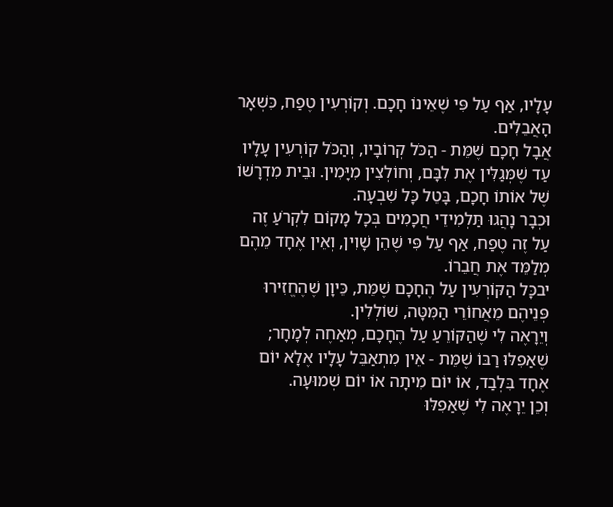עָלָיו, אַף עַל פִּי שֶׁאֵינוֹ חָכָם. וְקוֹרְעִין טֶפַח, כִּשְׁאָר הָאֲבֵלִים.
אֲבָל חָכָם שֶׁמֵּת - הַכֹּל קְרוֹבָיו, וְהַכֹּל קוֹרְעִין עָלָיו עַד שֶׁמְּגַלִּין אֶת לִבָּם, וְחוֹלְצִין מִיָּמִין. וּבֵית מִדְרָשׁוֹ שֶׁל אוֹתוֹ חָכָם, בָּטֵל כָּל שִׁבְעָה.
וּכְבָר נָהֲגוּ תַּלְמִידֵי חֲכָמִים בְּכָל מָקוֹם לִקְרֹעַ זֶה עַל זֶה טֶפַח, אַף עַל פִּי שֶׁהֵן שָׁוִין, וְאֵין אֶחָד מֵהֶם מְלַמֵּד אֶת חֲבֵרוֹ.
יבכָּל הַקּוֹרְעִין עַל הֶחָכָם שֶׁמֵּת, כֵּיוָן שֶׁהֶחֱזִירוּ פְּנֵיהֶם מֵאֲחוֹרֵי הַמִּטָּה, שׁוֹלְלִין.
וְיֵרָאֶה לִי שֶׁהַקּוֹרֵעַ עַל הֶחָכָם, מְאַחֶה לְמָחָר; שֶׁאַפִלּוּ רַבּוֹ שֶׁמֵּת - אֵין מִתְאַבֵּל עָלָיו אֶלָא יוֹם אֶחָד בִּלְבַד, אוֹ יוֹם מִיתָה אוֹ יוֹם שְׁמוּעָה.
וְכֵן יֵרָאֶה לִי שֶׁאַפִלּוּ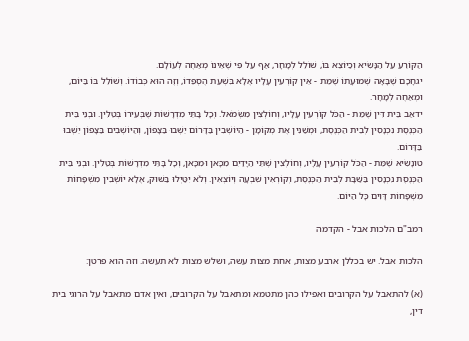הַקּוֹרֵעַ עַל הַנָּשִׂיא וְכַיּוֹצֵא בּוֹ, שׁוֹלֵל לְמָחָר, אַף עַל פִּי שֶׁאֵינוֹ מְאַחֶה לְעוֹלָם.
יגחָכָם שֶׁבָּאָה שְׁמוּעָתוֹ שֶׁמֵּת - אֵין קוֹרְעִין עָלָיו אֶלָא בִּשְׁעַת הֶסְפֵּדוֹ, וְזֶה הוּא כְּבוֹדוֹ. וְשׁוֹלֵל בּוֹ בַּיּוֹם, וּמְאַחֶה לְמָחָר.
ידאַב בֵּית דִּין שֶׁמֵּת - הַכֹּל קוֹרְעִין עָלָיו, וְחוֹלְצִין מִשְּׂמֹאל. וְכָל בָּתֵּי מִדְרָשׁוֹת שֶׁבְּעִירוֹ בְּטֵלִין. וּבְנֵי בֵּית הַכְּנֶסֶת נִכְנָסִין לְבֵית הַכְּנֶסֶת, וּמְשַׁנִּין אֶת מְקוֹמָן - הַיּוֹשְׁבִין בַּדָּרוֹם יֵשְׁבוּ בַּצָּפוֹן, וְהַיּוֹשְׁבִים בַּצָּפוֹן יֵשְׁבוּ בַּדָּרוֹם.
טונָשִׂיא שֶׁמֵּת - הַכֹּל קוֹרְעִין עָלָיו, וְחוֹלְצִין שְׁתֵּי הַיָּדַיִם מִכָּאן וּמִכָּאן, וְכָל בָּתֵּי מִדְרָשׁוֹת בְּטֵלִין. וּבְנֵי בֵּית הַכְּנֶסֶת נִכְנָסִין בַּשַּׁבָּת לְבֵית הַכְּנֶסֶת, וְקוֹרְאִין שִׁבְעָה וְיוֹצְאִין. וְלֹא יִטַּיְּלוּ בַּשּׁוּק, אֶלָא יוֹשְׁבִין מִשְׁפָּחוֹת מִשְׁפָּחוֹת דָּוִים כָּל הַיּוֹם.

רמב"ם הלכות אבל - הקדמה

הלכות אבל. יש בכללן ארבע מצות, אחת מצות עשה, ושלש מצות לא תעשה. וזה הוא פרטן:

(א) להתאבל על הקרובים ואפילו כהן מתטמא ומתאבל על הקרובים, ואין אדם מתאבל על הרוגי בית דין,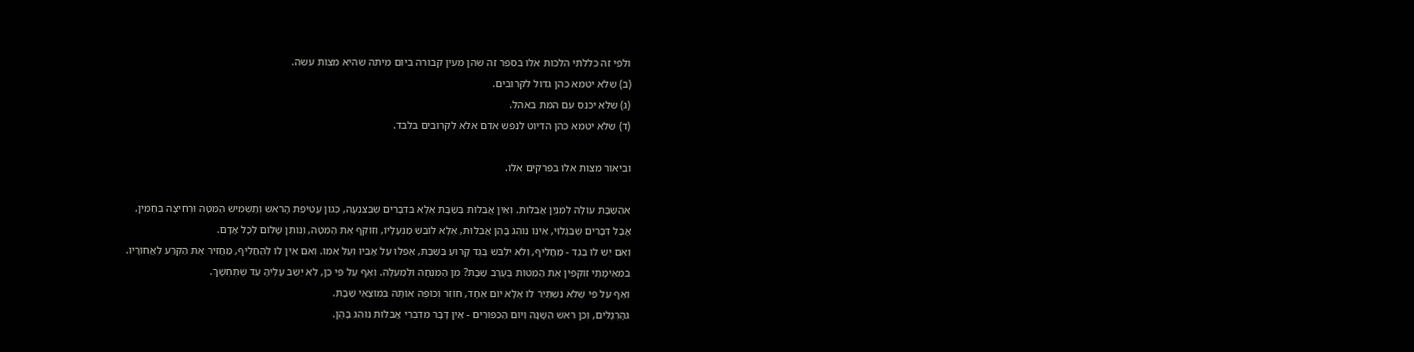ולפי זה כללתי הלכות אלו בספר זה שהן מעין קבורה ביום מיתה שהיא מצות עשה.
(ב) שלא יטמא כהן גדול לקרובים.
(ג) שלא יכנס עם המת באהל.
(ד) שלא יטמא כהן הדיוט לנפש אדם אלא לקרובים בלבד.

וביאור מצות אלו בפרקים אלו.

אהַשַּׁבָּת עוֹלָה לְמִנְיַן אֲבֵלוּת. וְאֵין אֲבֵלוּת בַּשַּׁבָּת אֶלָא בִּדְבָרִים שֶׁבְּצִנְעָה, כְּגוֹן עֲטִיפַת הָרֹאשׁ וְתַשְׁמִישׁ הַמִּטָּה וּרְחִיצָה בְּחַמִּין.
אֲבָל דְּבָרִים שֶׁבַּגָּלוּי, אֵינוֹ נוֹהֵג בָּהֶן אֲבֵלוּת, אֶלָא לוֹבֵשׁ מַנְעָלָיו, וְזוֹקֵף אֶת הַמִּטָּה, וְנוֹתֵן שָׁלוֹם לְכָל אָדָם.
וְאִם יֵשׁ לוֹ בֶּגֶד - מַחֲלִיף, וְלֹא יִלְבֹּשׁ בֶּגֶד קָרוּעַ בַּשַּׁבָּת, אַפִלּוּ עַל אָבִיו וְעַל אִמּוֹ. וְאִם אֵין לוֹ לְהַחֲלִיף, מַחֲזִיר אֶת הַקֶּרַע לְאֲחוֹרָיו.
במֵאֵימָתַי זוֹקְפִין אֶת הַמִּטּוֹת בְּעֶרֶב שַׁבָּת? מִן הַמִּנְחָה וּלְמַעְלָה. וְאַף עַל פִּי כֵן, לֹא יֵשֵׁב עָלֶיהָ עַד שֶׁתֶּחְשָׁךְ.
וְאַף עַל פִּי שֶׁלֹּא נִשְׁתַּיֵּר לוֹ אֶלָא יוֹם אֶחָד, חוֹזֵר וְכוֹפֶה אוֹתָהּ בְּמוֹצָאֵי שַׁבָּת.
גהָרְגָלִים, וְכֵן רֹאשׁ הַשָּׁנָה וְיוֹם הַכִּפּוּרִים - אֵין דָּבָר מִדִּבְרֵי אֲבֵלוּת נוֹהֵג בָּהֶן.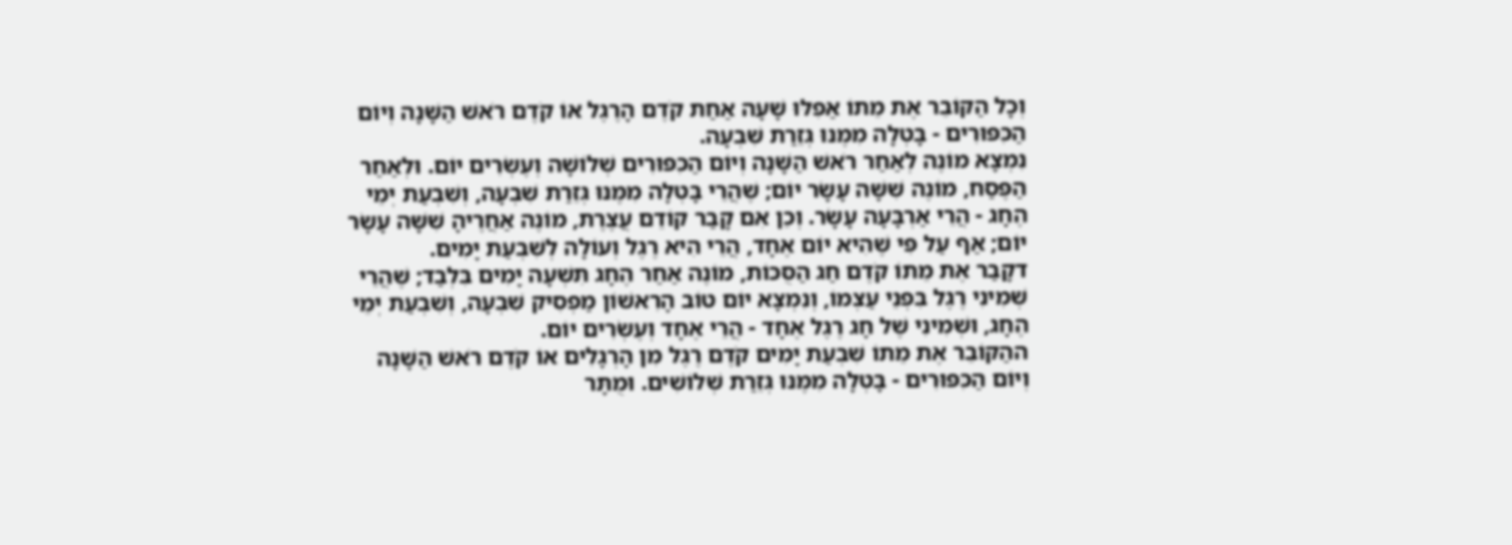וְכָל הַקּוֹבֵר אֶת מֵתוֹ אַפִלּוּ שָׁעָה אַחַת קֹדֶם הָרֶגֶל אוֹ קֹדֶם רֹאשׁ הַשָּׁנָה וְיוֹם הַכִּפּוּרִים - בָּטְלָה מִמֶּנּוּ גְּזֵרַת שִׁבְעָה.
נִמְצָא מוֹנֶה לְאַחַר רֹאשׁ הַשָּׁנָה וְיוֹם הַכִּפּוּרִים שְׁלוֹשָׁה וְעֶשְׂרִים יוֹם. וּלְאַחַר הַפֶּסַח, מוֹנֶה שִׁשָּׁה עָשָׂר יוֹם; שֶׁהֲרֵי בָּטְלָה מִמֶּנּוּ גְּזֵרַת שִׁבְעָה, וְשִׁבְעַת יְמֵי הֶחָג - הֲרֵי אַרְבָּעָה עָשָׂר. וְכֵן אִם קָבַר קוֹדֵם עֲצֶרֶת, מוֹנֶה אַחֲרֶיהָ שִׁשָּׁה עָשָׂר יוֹם; אַף עַל פִּי שֶׁהִיא יוֹם אֶחָד, הֲרֵי הִיא רֶגֶל וְעוֹלָה לְשִׁבְעַת יָמִים.
דקָבַר אֶת מֵתוֹ קֹדֶם חַג הַסֻּכּוֹת, מוֹנֶה אַחַר הֶחָג תִּשְׁעָה יָמִים בִּלְבַד; שֶׁהֲרֵי שְׁמִינִי רֶגֶל בִּפְנֵי עַצְמוֹ, וְנִמְצָא יוֹם טוֹב הָרִאשׁוֹן מַפְסִיק שִׁבְעָה, וְשִׁבְעַת יְמֵי הֶחָג, וּשְׁמִינִי שֶׁל חָג רֶגֶל אֶחָד - הֲרֵי אֶחָד וְעֶשְׂרִים יוֹם.
ההַקּוֹבֵר אֶת מֵתוֹ שִׁבְעַת יָמִים קֹדֶם רֶגֶל מִן הָרְגָלִים אוֹ קֹדֶם רֹאשׁ הַשָּׁנָה וְיוֹם הַכִּפּוּרִים - בָּטְלָה מִמֶּנּוּ גְּזֵרַת שְׁלוֹשִׁים. וּמֻתָּר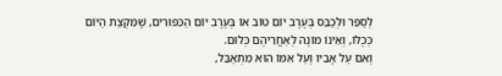לְסַפֵּר וּלְכַבֵּס בְּעֶרֶב יוֹם טוֹב אוֹ בְּעֶרֶב יוֹם הַכִּפּוּרִים, שֶׁמִּקְצַת הַיּוֹם כְּכֻלּוֹ, וְאֵינוֹ מוֹנֶה לְאַחֲרֵיהֶם כְּלוּם.
וְאִם עַל אָבִיו וְעַל אִמּוֹ הוּא מִתְאַבֵּל,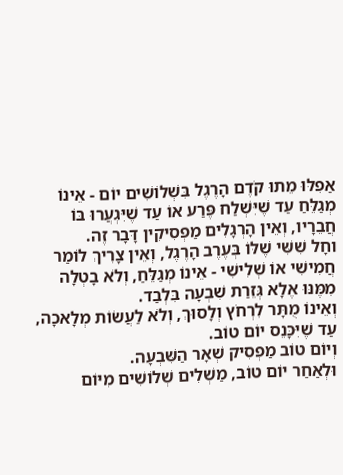אַפִלּוּ מֵתוּ קֹדֶם הָרֶגֶל בִּשְׁלוֹשִׁים יוֹם - אֵינוֹ מְגַלֵּחַ עַד שֶׁיִּשְׁלַח פֶּרַע אוֹ עַד שֶׁיִּגְעֲרוּ בּוֹ חֲבֵרָיו, וְאֵין הָרְגָלִים מַפְסִיקִין דָּבָר זֶה.
וחָל שִׁשִּׁי שֶׁלּוֹ בְּעֶרֶב הָרֶגֶל, וְאֵין צָרִיךְ לוֹמַר חֲמִישִׁי אוֹ שְׁלִישִׁי - אֵינוֹ מְגַלֵּחַ, וְלֹא בָטְלָה מִמֶּנּוּ אֶלָא גְּזֵרַת שִׁבְעָה בִּלְבַד.
וְאֵינוֹ מֻתָּר לִרְחֹץ וְלָסוּךְ, וְלֹא לַעֲשׂוֹת מְלָאכָה, עַד שֶׁיִּכָּנֵס יוֹם טוֹב.
וְיוֹם טוֹב מַפְסִיק שְׁאָר הַשִּׁבְעָה.
וּלְאַחַר יוֹם טוֹב, מַשְׁלִים שְׁלוֹשִׁים מִיּוֹם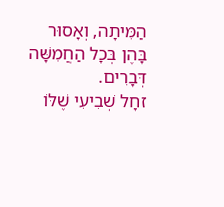הַמִּיתָה, וְאָסוּר בָּהֶן בְּכָל הַחֲמִשָּׁה דְּבָרִים.
זחָל שְׁבִיעִי שֶׁלּוֹ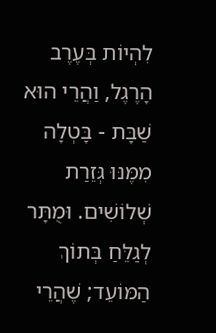לִהְיוֹת בְּעֶרֶב הָרֶגֶל, וַהֲרֵי הוּא שַׁבָּת - בָּטְלָה מִמֶּנּוּ גְּזֵרַת שְׁלוֹשִׁים. וּמֻתָּר לְגַלֵּחַ בְּתוֹךְ הַמּוֹעֵד; שֶׁהֲרֵי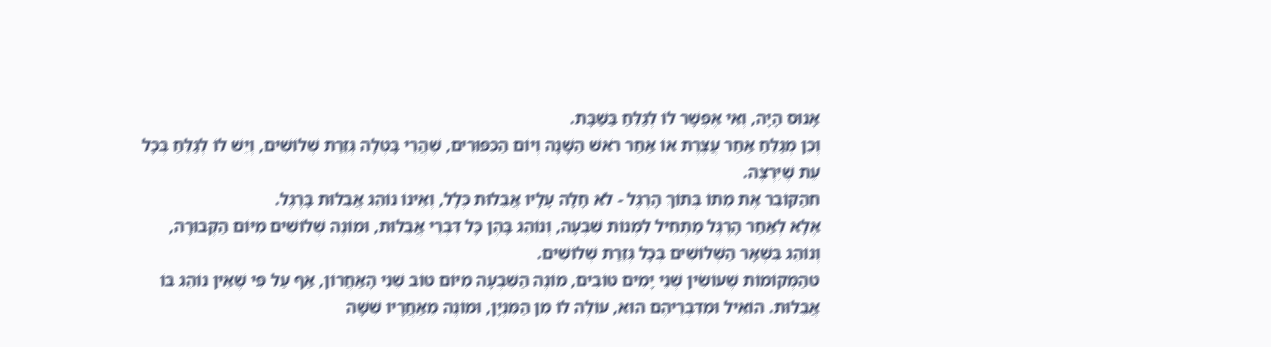אָנוּס הָיָה, וְאִי אֶפְשָׁר לוֹ לְגַלֵּחַ בַּשַּׁבָּת.
וְכֵן מְגַלֵּחַ אַחַר עֲצֶרֶת אוֹ אַחַר רֹאשׁ הַשָּׁנָה וְיוֹם הַכִּפּוּרִים, שֶׁהֲרֵי בָּטְלָה גְּזֵרַת שְׁלוֹשִׁים, וְיֵשׁ לוֹ לְגַלֵּחַ בְּכָל עֵת שֶׁיִּרְצֶה.
חהַקּוֹבֵר אֶת מֵתוֹ בְּתוֹךְ הָרֶגֶל - לֹא חָלָה עָלָיו אֲבֵלוּת כְּלָל, וְאֵינוֹ נוֹהֵג אֲבֵלוּת בָּרֶגֶל.
אֶלָא לְאַחַר הָרֶגֶל מַתְחִיל לִמְנוֹת שִׁבְעָה, וְנוֹהֵג בָּהֶן כָּל דִּבְרֵי אֲבֵלוּת, וּמוֹנֶה שְׁלוֹשִׁים מִיּוֹם הַקְּבוּרָה, וְנוֹהֵג בִּשְׁאָר הַשְּׁלוֹשִׁים בְּכָל גְּזֵרַת שְׁלוֹשִׁים.
טהַמְּקוֹמוֹת שֶׁעוֹשִׂין שְׁנֵי יָמִים טוֹבִים, מוֹנֶה הַשִּׁבְעָה מִיּוֹם טוֹב שֵׁנִי הָאַחֲרוֹן, אַף עַל פִּי שֶׁאֵין נוֹהֵג בּוֹ אֲבֵלוּת. הוֹאִיל וּמִדִּבְרֵיהֶם הוּא, עוֹלֶה לוֹ מִן הַמִּנְיָן, וּמוֹנֶה מֵאַחֲרָיו שִׁשָּׁה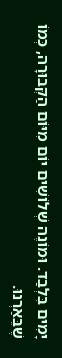יָמִים בִּלְבַד. וּמוֹנֶה שְׁלוֹשִׁים יוֹם מִיּוֹם הַקְּבוּרָה, כְּמוֹ שֶׁבֵּאַרְנוּ.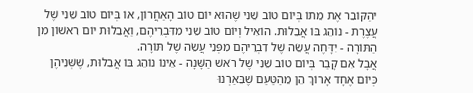יהַקּוֹבֵר אֶת מֵתוֹ בְּיוֹם טוֹב שֵׁנִי שֶׁהוּא יוֹם טוֹב הָאַחֲרוֹן, אוֹ בְּיוֹם טוֹב שֵׁנִי שֶׁל עֲצֶרֶת - נוֹהֵג בּוֹ אֲבֵלוּת. הוֹאִיל וְיוֹם טוֹב שֵׁנִי מִדִּבְרֵיהֶם, וַאֲבֵלוּת יוֹם רִאשׁוֹן מִן הַתּוֹרָה - יִדָּחֶה עֲשֵׂה שֶׁל דִבְרֵיהֶם מִפְּנֵי עֲשֵׂה שֶׁל תּוֹרָה.
אֲבָל אִם קָבַר בְּיוֹם טוֹב שֵׁנִי שֶׁל רֹאשׁ הַשָּׁנָה - אֵינוֹ נוֹהֵג בּוֹ אֲבֵלוּת, שֶׁשְּׁנֵיהֶן כְּיוֹם אֶחָד אָרוֹךְ הֵן מֵהַטַּעַם שֶׁבֵּאַרְנוּ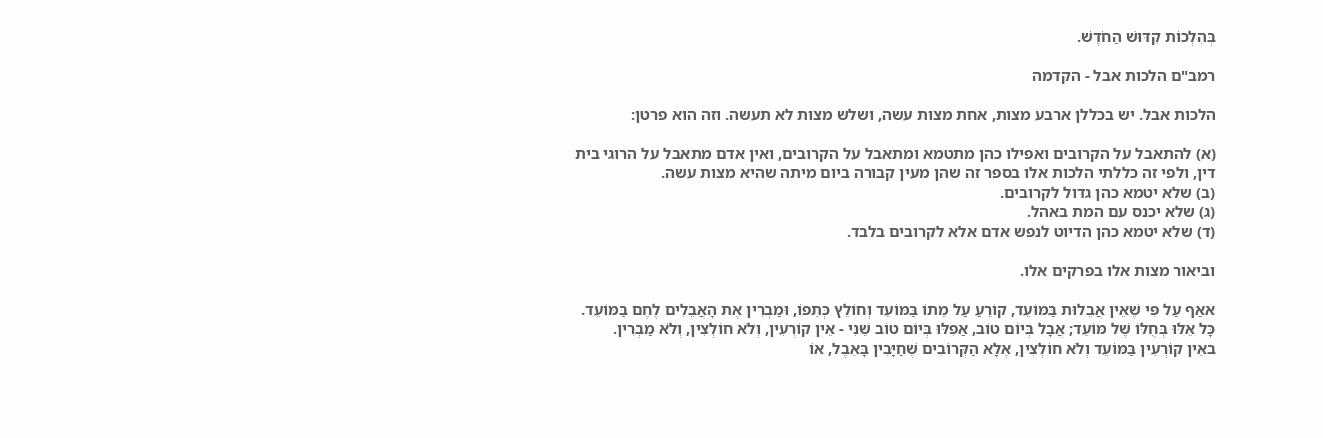בְּהִלְכוֹת קִדּוּשׁ הַחֹדֶשׁ.

רמב"ם הלכות אבל - הקדמה

הלכות אבל. יש בכללן ארבע מצות, אחת מצות עשה, ושלש מצות לא תעשה. וזה הוא פרטן:

(א) להתאבל על הקרובים ואפילו כהן מתטמא ומתאבל על הקרובים, ואין אדם מתאבל על הרוגי בית דין, ולפי זה כללתי הלכות אלו בספר זה שהן מעין קבורה ביום מיתה שהיא מצות עשה.
(ב) שלא יטמא כהן גדול לקרובים.
(ג) שלא יכנס עם המת באהל.
(ד) שלא יטמא כהן הדיוט לנפש אדם אלא לקרובים בלבד.

וביאור מצות אלו בפרקים אלו.

אאַף עַל פִּי שֶׁאֵין אֲבֵלוּת בַּמּוֹעֵד, קוֹרֵעַ עַל מֵתוֹ בַּמּוֹעֵד וְחוֹלֵץ כְּתֵפוֹ, וּמַבְרִין אֶת הָאֲבֵלִים לֶחֶם בַּמּוֹעֵד.
כָּל אֵלּוּ בְּחֻלּוֹ שֶׁל מּוֹעֵד; אֲבָל בְּיוֹם טוֹב, אַפִלּוּ בְּיוֹם טוֹב שֵׁנִי - אֵין קוֹרְעִין, וְלֹא חוֹלְצִין, וְלֹא מַבְרִין.
באֵין קוֹרְעִין בַּמּוֹעֵד וְלֹא חוֹלְצִין, אֶלָא הַקְּרוֹבִים שֶׁחַיָּבִין בָּאֵבֶל, אוֹ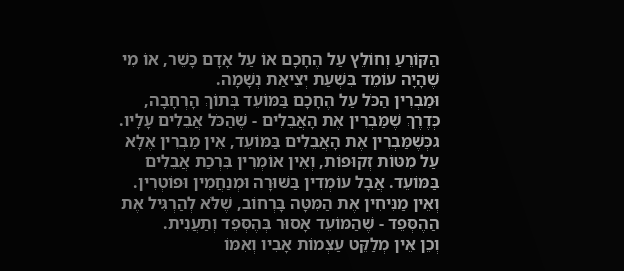הַקּוֹרֵעַ וְחוֹלֵץ עַל הֶחָכָם אוֹ עַל אָדָם כָּשֵׁר, אוֹ מִי שֶׁהָיָה עוֹמֵד בִּשְׁעַת יְצִיאַת נְשָׁמָה.
וּמַבְרִין הַכֹּל עַל הֶחָכָם בַּמּוֹעֵד בְּתוֹךְ הָרְחָבָה, כְּדֶרֶךְ שֶׁמַּבְרִין אֶת הָאֲבֵלִים - שֶׁהַכֹּל אֲבֵלִים עָלָיו.
גכְּשֶׁמַּבְרִין אֶת הָאֲבֵלִים בַּמּוֹעֵד, אֵין מַבְרִין אֶלָא עַל מִטּוֹת זְקוּפוֹת, וְאֵין אוֹמְרִין בִּרְכַת אֲבֵלִים בַּמּוֹעֵד. אֲבָל עוֹמְדִין בַּשּׁוּרָה וּמְנַחֲמִין וּפוֹטְרִין. וְאֵין מַנִּיחִין אֶת הַמִּטָּה בָּרְחוֹב, שֶׁלֹּא לְהַרְגִּיל אֶת הַהֶסְּפֵד - שֶׁהַמּוֹעֵד אָסוּר בְּהֶסְּפֵד וְתַעֲנִית.
וְכֵן אֵין מְלַקֵּט עַצְמוֹת אָבִיו וְאִמּוֹ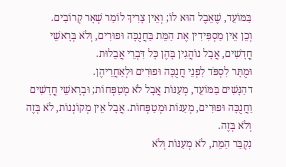בַּמּוֹעֵד, שֶׁאֵבֶל הוּא לוֹ; וְאֵין צָרִיךְ לוֹמַר שְׁאָר קְרוֹבִים.
וְכֵן אֵין מַסְפִּידִין אֶת הַמֵּת בַּחֲנֻכָּה וּפוּרִים, וְלֹא בְּרָאשֵׁי חֳדָשִׁים, אֲבָל נוֹהֲגִין בָּהֶן כָּל דִּבְרֵי אֲבֵלוּת.
וּמֻתָּר לִסְפֹּד לִפְנֵי חֲנֻכָּה וּפוּרִים וּלְאַחֲרֵיהֶן.
דהַנָּשִׁים בַּמּוֹעֵד, מְעַנּוֹת אֲבָל לֹא מְטַפְּחוֹת; וּבְרָאשֵׁי חֳדָשִׁים וַחֲנֻכָּה וּפוּרִים, מְעַנּוֹת וּמְטַפְּחוֹת. אֲבָל אֵין מְקוֹנְנוֹת, לֹא בְּזֶה וְלֹא בְּזֶה.
נִקְבַּר הַמֵּת, לֹא מְעַנּוֹת וְלֹא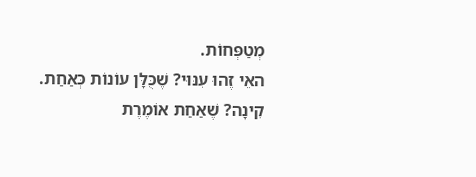מְטַפְּחוֹת.
האֵי זֶהוּ עִנּוּי? שֶׁכֻּלָּן עוֹנוֹת כְּאַחַת. קִינָה? שֶׁאַחַת אוֹמֶרֶת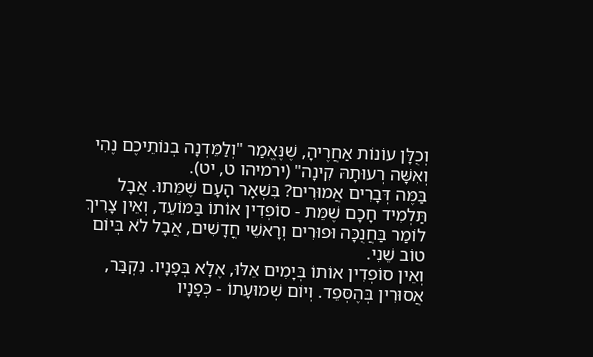וְכֻלָּן עוֹנוֹת אַחֲרֶיהָ, שֶׁנֶּאֱמַר "וְלַמֵּדְנָה בְנוֹתֵיכֶם נֶהִי וְאִשָּׁה רְעוּתָהּ קִינָה" (ירמיהו ט, יט).
בַּמֶּה דְּבָרִים אֲמוּרִים? בִּשְׁאָר הָעָם שֶׁמֵּתוּ. אֲבָל תַּלְמִיד חָכָם שֶׁמֵּת - סוֹפְדִין אוֹתוֹ בַּמּוֹעֵד, וְאֵין צָרִיךְ לוֹמַר בַּחֲנֻכָּה וּפוּרִים וְרָאשֵׁי חֳדָשִׁים, אֲבָל לֹא בְּיוֹם טוֹב שֵׁנִי.
וְאֵין סוֹפְדִין אוֹתוֹ בְּיָמִים אֵלּוּ, אֶלָא בְּפָנָיו. נִקְבַּר, אֲסוּרִין בְּהֶסְּפֵד. וְיוֹם שְׁמוּעָתוֹ - כְּפָנָיו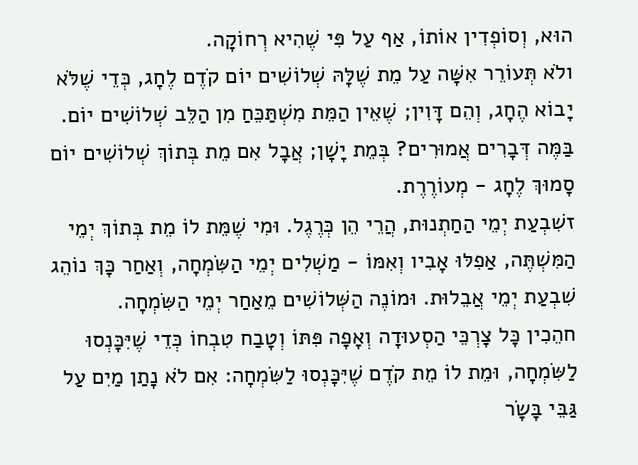הוּא, וְסוֹפְדִין אוֹתוֹ, אַף עַל פִּי שֶׁהִיא רְחוֹקָה.
ולֹא תְּעוֹרֵר אִשָּׁה עַל מֵת שֶׁלָּהּ שְׁלוֹשִׁים יוֹם קֹדֶם לֶחָג, כְּדֵי שֶׁלֹּא יָבוֹא הֶחָג, וְהֵם דָּוִין; שֶׁאֵין הַמֵּת מִשְׁתַּכֵּחַ מִן הַלֵּב שְׁלוֹשִׁים יוֹם.
בַּמֶּה דְּבָרִים אֲמוּרִים? בְּמֵת יָשָׁן; אֲבָל אִם מֵת בְּתוֹךְ שְׁלוֹשִׁים יוֹם סָמוּךְ לֶחָג - מְעוֹרֶרֶת.
זשִׁבְעַת יְמֵי הַחַתְנוּת, הֲרֵי הֵן כְּרֶגֶל. וּמִי שֶׁמֵּת לוֹ מֵת בְּתוֹךְ יְמֵי הַמִּשְׁתֶּה, אַפִלּוּ אָבִיו וְאִמּוֹ - מַשְׁלִים יְמֵי הַשִּׂמְחָה, וְאַחַר כָּךְ נוֹהֵג שִׁבְעַת יְמֵי אֲבֵלוּת. וּמוֹנֶה הַשְּׁלוֹשִׁים מֵאַחַר יְמֵי הַשִּׂמְחָה.
חהֵכִין כָּל צָרְכֵּי הַסְעוּדָה וְאָפָה פִּתּוֹ וְטָבַח טִבְחוֹ כְּדֵי שֶׁיִּכָּנְסוּ לַשִּׂמְחָה, וּמֵת לוֹ מֵת קֹדֶם שֶׁיִּכָּנְסוּ לַשִּׂמְחָה: אִם לֹא נָתַן מַיִם עַל גַּבֵּי בָּשָׂר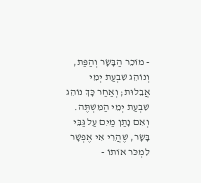- מוֹכֵר הַבָּשָׂר וְהַפַּת, וְנוֹהֵג שִׁבְעַת יְמֵי אֲבֵלוּת; וְאַחַר כָּךְ נוֹהֵג שִׁבְעַת יְמֵי הַמִּשְׁתֶּה.
וְאִם נָתַן מַיִם עַל גַּבֵּי בָּשָׂר, שֶׁהֲרֵי אִי אֶפְשָׁר לִמְכֹּר אוֹתוֹ -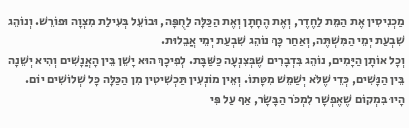מַכְנִיסִין אֶת הַמֵּת לַחֶדֶר, וְאֶת הֶחָתָן וְאֶת הַכַּלָּה לַחֻפָּה, וּבוֹעֵל בְּעִילַת מִצְוָה וּפוֹרֵשׁ. וְנוֹהֵג שִׁבְעַת יְמֵי הַמִּשְׁתֶּה, וְאַחַר כָּךְ נוֹהֵג שִׁבְעַת יְמֵי אֲבֵלוּת.
וְכָל אוֹתָן הַיָּמִים, נוֹהֵג בִּדְבָרִים שֶׁבְּצִנְעָה כַּשַּׁבָּת. לְפִיכָךְ הוּא יָשֵׁן בֵּין הָאֲנָשִׁים וְהִיא יְשֵׁנָה בֵּין הַנָּשִׁים, כְּדֵי שֶׁלֹּא יְשַׁמֵּשׁ מִטָּתוֹ. וְאֵין מוֹנְעִין תַּכְשִׁיטִין מִן הַכַּלָּה כָּל שְׁלוֹשִׁים יוֹם.
הָיוּ בִּמְקוֹם שֶׁאֶפְשָׁר לִמְכֹּר הַבָּשָׂר, אַף עַל פִּי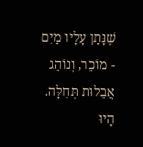שֶׁנָּתַן עָלָיו מַיִם - מוֹכֵר, וְנוֹהֵג אֲבֵלוּת תְּחִלָּה. הָיוּ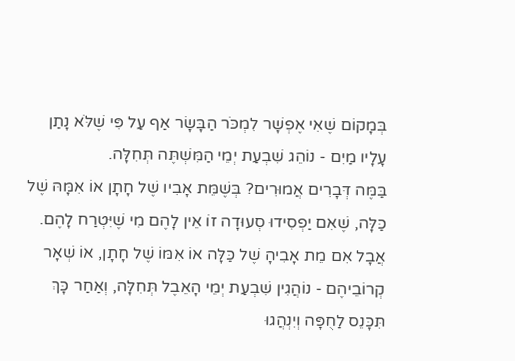בְּמָקוֹם שֶׁאִי אֶפְשָׁר לִמְכֹּר הַבָּשָׂר אַף עַל פִּי שֶׁלֹּא נָתַן עָלָיו מַיִם - נוֹהֵג שִׁבְעַת יְמֵי הַמִּשְׁתֶּה תְּחִלָּה.
בַּמֶּה דְּבָרִים אֲמוּרִים? בְּשֶׁמֵּת אָבִיו שֶׁל חָתָן אוֹ אִמָּהּ שֶׁל כַּלָּה, שֶׁאִם יַפְסִידוּ סְעוּדָה זוֹ אֵין לָהֶם מִי שֶׁיִּטְרַח לָהֶם. אֲבָל אִם מֵת אָבִיהָ שֶׁל כַּלָּה אוֹ אִמּוֹ שֶׁל חָתָן, אוֹ שְׁאָר קְרוֹבֵיהֶם - נוֹהֲגִין שִׁבְעַת יְמֵי הָאֵבֶל תְּחִלָּה, וְאַחַר כָּךְ תִּכָּנֵס לַחֻפָּה וְיִנְהֲגוּ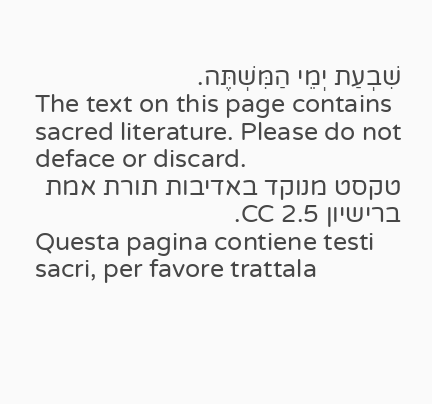שִׁבְעַת יְמֵי הַמִּשְׁתֶּה.
The text on this page contains sacred literature. Please do not deface or discard.
טקסט מנוקד באדיבות תורת אמת ברישיון CC 2.5.
Questa pagina contiene testi sacri, per favore trattala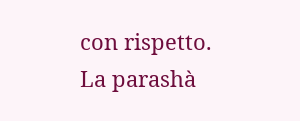con rispetto.
La parashà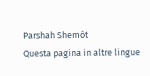Parshah Shemòt
Questa pagina in altre lingue